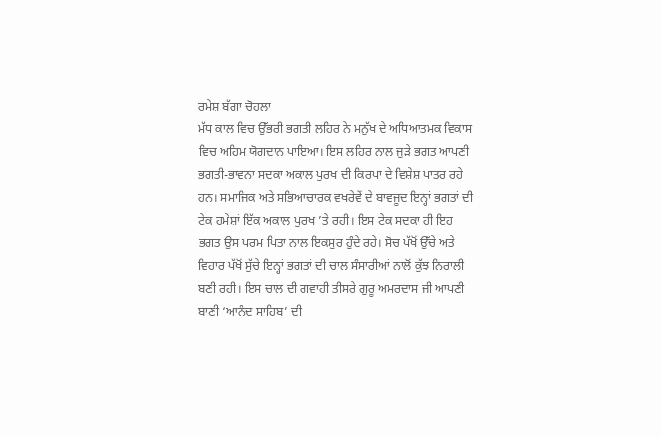ਰਮੇਸ਼ ਬੱਗਾ ਚੋਹਲਾ
ਮੱਧ ਕਾਲ ਵਿਚ ਉੱਭਰੀ ਭਗਤੀ ਲਹਿਰ ਨੇ ਮਨੁੱਖ ਦੇ ਅਧਿਆਤਮਕ ਵਿਕਾਸ ਵਿਚ ਅਹਿਮ ਯੋਗਦਾਨ ਪਾਇਆ। ਇਸ ਲਹਿਰ ਨਾਲ ਜੁੜੇ ਭਗਤ ਆਪਣੀ ਭਗਤੀ-ਭਾਵਨਾ ਸਦਕਾ ਅਕਾਲ ਪੁਰਖ ਦੀ ਕਿਰਪਾ ਦੇ ਵਿਸ਼ੇਸ਼ ਪਾਤਰ ਰਹੇ ਹਨ। ਸਮਾਜਿਕ ਅਤੇ ਸਭਿਆਚਾਰਕ ਵਖਰੇਵੇਂ ਦੇ ਬਾਵਜੂਦ ਇਨ੍ਹਾਂ ਭਗਤਾਂ ਦੀ ਟੇਕ ਹਮੇਸ਼ਾਂ ਇੱਕ ਅਕਾਲ ਪੁਰਖ ’ਤੇ ਰਹੀ। ਇਸ ਟੇਕ ਸਦਕਾ ਹੀ ਇਹ ਭਗਤ ਉਸ ਪਰਮ ਪਿਤਾ ਨਾਲ ਇਕਸੁਰ ਹੁੰਦੇ ਰਹੇ। ਸੋਚ ਪੱਖੋਂ ਉੱਚੇ ਅਤੇ ਵਿਹਾਰ ਪੱਖੋਂ ਸੁੱਚੇ ਇਨ੍ਹਾਂ ਭਗਤਾਂ ਦੀ ਚਾਲ ਸੰਸਾਰੀਆਂ ਨਾਲੋਂ ਕੁੱਝ ਨਿਰਾਲੀ ਬਣੀ ਰਹੀ। ਇਸ ਚਾਲ ਦੀ ਗਵਾਹੀ ਤੀਸਰੇ ਗੁਰੂ ਅਮਰਦਾਸ ਜੀ ਆਪਣੀ ਬਾਣੀ ‘ਆਨੰਦ ਸਾਹਿਬ’ ਦੀ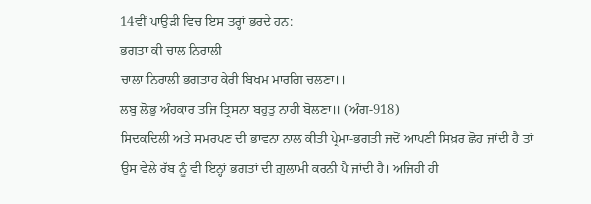14ਵੀਂ ਪਾਉੜੀ ਵਿਚ ਇਸ ਤਰ੍ਹਾਂ ਭਰਦੇ ਹਨ:
ਭਗਤਾ ਕੀ ਚਾਲ ਨਿਰਾਲੀ
ਚਾਲਾ ਨਿਰਾਲੀ ਭਗਤਾਹ ਕੇਰੀ ਬਿਖਮ ਮਾਰਗਿ ਚਲਣਾ।।
ਲਬੁ ਲੋਭੁ ਅੰਹਕਾਰ ਤਜਿ ਤ੍ਰਿਸਨਾ ਬਹੁਤੁ ਨਾਹੀ ਬੋਲਣਾ॥ (ਅੰਗ-918)
ਸਿਦਕਦਿਲੀ ਅਤੇ ਸਮਰਪਣ ਦੀ ਭਾਵਨਾ ਨਾਲ ਕੀਤੀ ਪ੍ਰੇਮਾ-ਭਗਤੀ ਜਦੋਂ ਆਪਣੀ ਸਿਖ਼ਰ ਛੋਹ ਜਾਂਦੀ ਹੈ ਤਾਂ ਉਸ ਵੇਲੇ ਰੱਬ ਨੂੰ ਵੀ ਇਨ੍ਹਾਂ ਭਗਤਾਂ ਦੀ ਗ਼ੁਲਾਮੀ ਕਰਨੀ ਪੈ ਜਾਂਦੀ ਹੈ। ਅਜਿਹੀ ਹੀ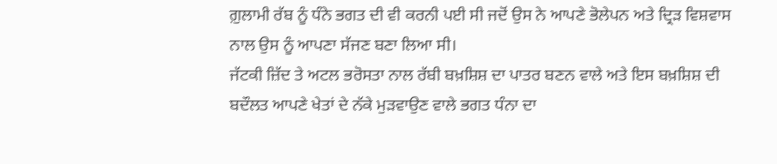ਗ਼ੁਲਾਮੀ ਰੱਬ ਨੂੰ ਧੰਨੇ ਭਗਤ ਦੀ ਵੀ ਕਰਨੀ ਪਈ ਸੀ ਜਦੋਂ ਉਸ ਨੇ ਆਪਣੇ ਭੋਲੇਪਨ ਅਤੇ ਦ੍ਰਿੜ ਵਿਸ਼ਵਾਸ ਨਾਲ ਉਸ ਨੂੰ ਆਪਣਾ ਸੱਜਣ ਬਣਾ ਲਿਆ ਸੀ।
ਜੱਟਕੀ ਜ਼ਿੱਦ ਤੇ ਅਟਲ ਭਰੋਸਤਾ ਨਾਲ ਰੱਬੀ ਬਖ਼ਸ਼ਿਸ਼ ਦਾ ਪਾਤਰ ਬਣਨ ਵਾਲੇ ਅਤੇ ਇਸ ਬਖ਼ਸ਼ਿਸ਼ ਦੀ ਬਦੌਲਤ ਆਪਣੇ ਖੇਤਾਂ ਦੇ ਨੱਕੇ ਮੁੜਵਾਉਣ ਵਾਲੇ ਭਗਤ ਧੰਨਾ ਦਾ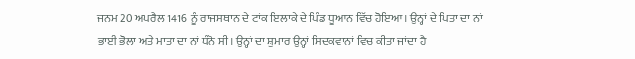ਜਨਮ 20 ਅਪਰੈਲ 1416 ਨੂੰ ਰਾਜਸਥਾਨ ਦੇ ਟਾਂਕ ਇਲਾਕੇ ਦੇ ਪਿੰਡ ਧੂਆਨ ਵਿੱਚ ਹੋਇਆ। ਉਨ੍ਹਾਂ ਦੇ ਪਿਤਾ ਦਾ ਨਾਂ ਭਾਈ ਭੋਲਾ ਅਤੇ ਮਾਤਾ ਦਾ ਨਾਂ ਧੰਨੋ ਸੀ। ਉਨ੍ਹਾਂ ਦਾ ਸ਼ੁਮਾਰ ਉਨ੍ਹਾਂ ਸਿਦਕਵਾਨਾਂ ਵਿਚ ਕੀਤਾ ਜਾਂਦਾ ਹੈ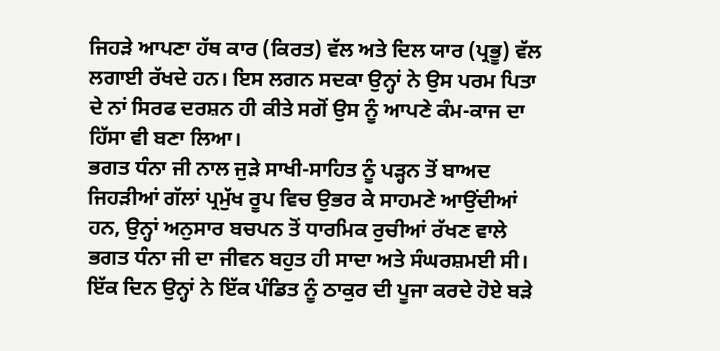ਜਿਹੜੇ ਆਪਣਾ ਹੱਥ ਕਾਰ (ਕਿਰਤ) ਵੱਲ ਅਤੇ ਦਿਲ ਯਾਰ (ਪ੍ਰਭੂ) ਵੱਲ ਲਗਾਈ ਰੱਖਦੇ ਹਨ। ਇਸ ਲਗਨ ਸਦਕਾ ਉਨ੍ਹਾਂ ਨੇ ਉਸ ਪਰਮ ਪਿਤਾ ਦੇ ਨਾਂ ਸਿਰਫ ਦਰਸ਼ਨ ਹੀ ਕੀਤੇ ਸਗੋਂ ਉਸ ਨੂੰ ਆਪਣੇ ਕੰਮ-ਕਾਜ ਦਾ ਹਿੱਸਾ ਵੀ ਬਣਾ ਲਿਆ।
ਭਗਤ ਧੰਨਾ ਜੀ ਨਾਲ ਜੁੜੇ ਸਾਖੀ-ਸਾਹਿਤ ਨੂੰ ਪੜ੍ਹਨ ਤੋਂ ਬਾਅਦ ਜਿਹੜੀਆਂ ਗੱਲਾਂ ਪ੍ਰਮੁੱਖ ਰੂਪ ਵਿਚ ਉਭਰ ਕੇ ਸਾਹਮਣੇ ਆਉਂਦੀਆਂ ਹਨ, ਉਨ੍ਹਾਂ ਅਨੁਸਾਰ ਬਚਪਨ ਤੋਂ ਧਾਰਮਿਕ ਰੁਚੀਆਂ ਰੱਖਣ ਵਾਲੇ ਭਗਤ ਧੰਨਾ ਜੀ ਦਾ ਜੀਵਨ ਬਹੁਤ ਹੀ ਸਾਦਾ ਅਤੇ ਸੰਘਰਸ਼ਮਈ ਸੀ। ਇੱਕ ਦਿਨ ਉਨ੍ਹਾਂ ਨੇ ਇੱਕ ਪੰਡਿਤ ਨੂੰ ਠਾਕੁਰ ਦੀ ਪੂਜਾ ਕਰਦੇ ਹੋਏ ਬੜੇ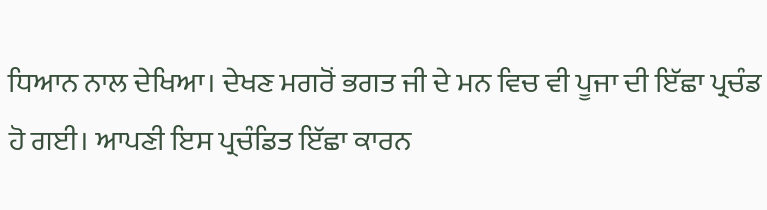ਧਿਆਨ ਨਾਲ ਦੇਖਿਆ। ਦੇਖਣ ਮਗਰੋਂ ਭਗਤ ਜੀ ਦੇ ਮਨ ਵਿਚ ਵੀ ਪੂਜਾ ਦੀ ਇੱਛਾ ਪ੍ਰਚੰਡ ਹੋ ਗਈ। ਆਪਣੀ ਇਸ ਪ੍ਰਚੰਡਿਤ ਇੱਛਾ ਕਾਰਨ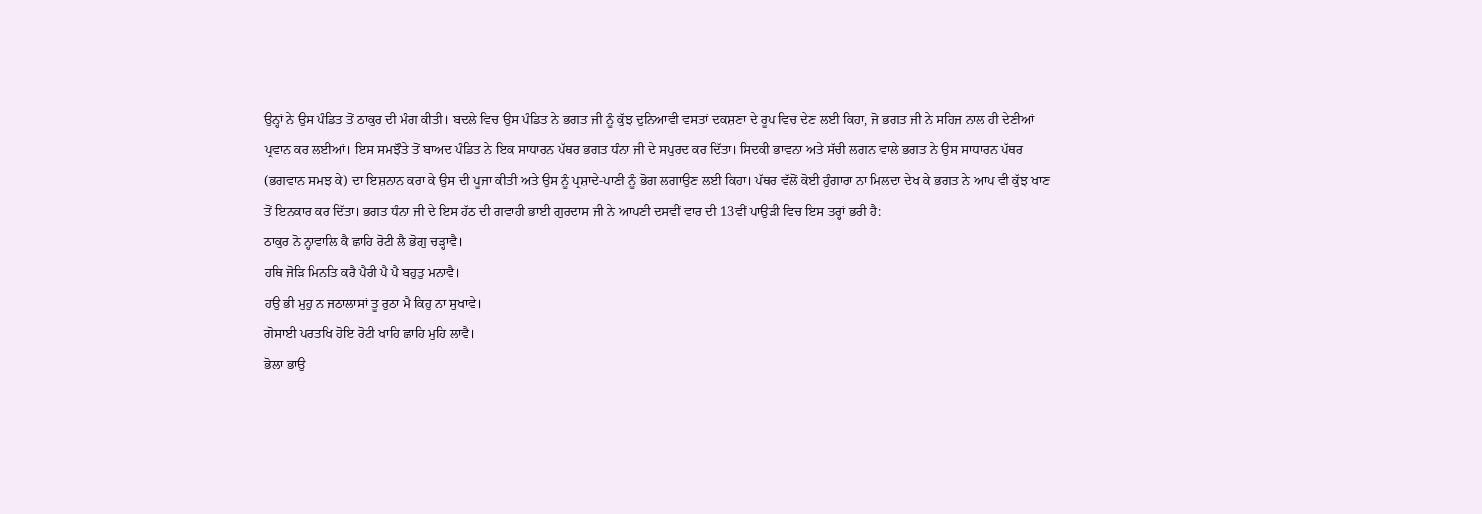ਉਨ੍ਹਾਂ ਨੇ ਉਸ ਪੰਡਿਤ ਤੋਂ ਠਾਕੁਰ ਦੀ ਮੰਗ ਕੀਤੀ। ਬਦਲੇ ਵਿਚ ਉਸ ਪੰਡਿਤ ਨੇ ਭਗਤ ਜੀ ਨੂੰ ਕੁੱਝ ਦੁਨਿਆਵੀ ਵਸਤਾਂ ਦਕਸ਼ਣਾ ਦੇ ਰੂਪ ਵਿਚ ਦੇਣ ਲਈ ਕਿਹਾ, ਜੋ ਭਗਤ ਜੀ ਨੇ ਸਹਿਜ ਨਾਲ ਹੀ ਦੇਣੀਆਂ ਪ੍ਰਵਾਨ ਕਰ ਲਈਆਂ। ਇਸ ਸਮਝੌਤੇ ਤੋਂ ਬਾਅਦ ਪੰਡਿਤ ਨੇ ਇਕ ਸਾਧਾਰਨ ਪੱਥਰ ਭਗਤ ਧੰਨਾ ਜੀ ਦੇ ਸਪੁਰਦ ਕਰ ਦਿੱਤਾ। ਸਿਦਕੀ ਭਾਵਨਾ ਅਤੇ ਸੱਚੀ ਲਗਨ ਵਾਲੇ ਭਗਤ ਨੇ ਉਸ ਸਾਧਾਰਨ ਪੱਥਰ (ਭਗਵਾਨ ਸਮਝ ਕੇ) ਦਾ ਇਸ਼ਨਾਨ ਕਰਾ ਕੇ ਉਸ ਦੀ ਪੂਜਾ ਕੀਤੀ ਅਤੇ ਉਸ ਨੂੰ ਪ੍ਰਸ਼ਾਦੇ-ਪਾਣੀ ਨੂੰ ਭੋਗ ਲਗਾਉਣ ਲਈ ਕਿਹਾ। ਪੱਥਰ ਵੱਲੋਂ ਕੋਈ ਹੁੰਗਾਰਾ ਨਾ ਮਿਲਦਾ ਦੇਖ ਕੇ ਭਗਤ ਨੇ ਆਪ ਵੀ ਕੁੱਝ ਖਾਣ ਤੋਂ ਇਨਕਾਰ ਕਰ ਦਿੱਤਾ। ਭਗਤ ਧੰਨਾ ਜੀ ਦੇ ਇਸ ਹੱਠ ਦੀ ਗਵਾਹੀ ਭਾਈ ਗੁਰਦਾਸ ਜੀ ਨੇ ਆਪਣੀ ਦਸਵੀਂ ਵਾਰ ਦੀ 13ਵੀਂ ਪਾਉੜੀ ਵਿਚ ਇਸ ਤਰ੍ਹਾਂ ਭਰੀ ਹੈ:
ਠਾਕੁਰ ਨੋ ਨ੍ਹਾਵਾਲਿ ਕੈ ਛਾਹਿ ਰੋਟੀ ਲੈ ਭੋਗੁ ਚੜ੍ਹਾਵੈ।
ਹਥਿ ਜੋੜਿ ਮਿਨਤਿ ਕਰੈ ਪੈਰੀ ਪੈ ਪੈ ਬਹੁਤੁ ਮਨਾਵੈ।
ਹਉ ਭੀ ਮੁਹੁ ਨ ਜਠਾਲਾਸਾਂ ਤੂ ਰੁਠਾ ਮੈ ਕਿਹੁ ਨਾ ਸੁਖਾਵੇ।
ਗੋਸਾਈ ਪਰਤਖਿ ਹੋਇ ਰੋਟੀ ਖਾਹਿ ਛਾਹਿ ਮੁਹਿ ਲਾਵੈ।
ਭੋਲਾ ਭਾਉ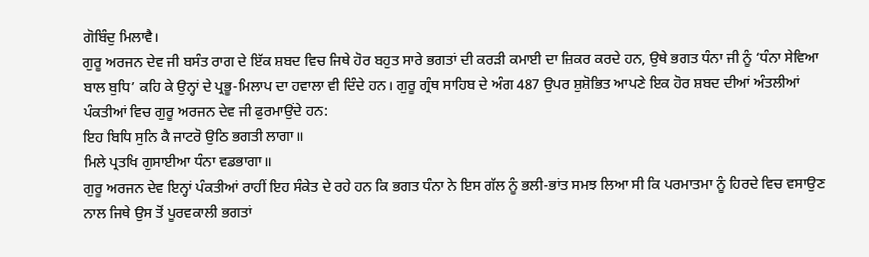ਗੋਬਿੰਦੁ ਮਿਲਾਵੈ।
ਗੁਰੂ ਅਰਜਨ ਦੇਵ ਜੀ ਬਸੰਤ ਰਾਗ ਦੇ ਇੱਕ ਸ਼ਬਦ ਵਿਚ ਜਿਥੇ ਹੋਰ ਬਹੁਤ ਸਾਰੇ ਭਗਤਾਂ ਦੀ ਕਰੜੀ ਕਮਾਈ ਦਾ ਜ਼ਿਕਰ ਕਰਦੇ ਹਨ, ਉਥੇ ਭਗਤ ਧੰਨਾ ਜੀ ਨੂੰ ‘ਧੰਨਾ ਸੇਵਿਆ ਬਾਲ ਬੁਧਿ’ ਕਹਿ ਕੇ ਉਨ੍ਹਾਂ ਦੇ ਪ੍ਰਭੂ-ਮਿਲਾਪ ਦਾ ਹਵਾਲਾ ਵੀ ਦਿੰਦੇ ਹਨ। ਗੁਰੂ ਗ੍ਰੰਥ ਸਾਹਿਬ ਦੇ ਅੰਗ 487 ਉਪਰ ਸ਼ੁਸ਼ੋਭਿਤ ਆਪਣੇ ਇਕ ਹੋਰ ਸ਼ਬਦ ਦੀਆਂ ਅੰਤਲੀਆਂ ਪੰਕਤੀਆਂ ਵਿਚ ਗੁਰੂ ਅਰਜਨ ਦੇਵ ਜੀ ਫੁਰਮਾਉਂਦੇ ਹਨ:
ਇਹ ਬਿਧਿ ਸੁਨਿ ਕੈ ਜਾਟਰੋ ਉਠਿ ਭਗਤੀ ਲਾਗਾ॥
ਮਿਲੇ ਪ੍ਰਤਖਿ ਗੁਸਾਈਆ ਧੰਨਾ ਵਡਭਾਗਾ॥
ਗੁਰੂ ਅਰਜਨ ਦੇਵ ਇਨ੍ਹਾਂ ਪੰਕਤੀਆਂ ਰਾਹੀਂ ਇਹ ਸੰਕੇਤ ਦੇ ਰਹੇ ਹਨ ਕਿ ਭਗਤ ਧੰਨਾ ਨੇ ਇਸ ਗੱਲ ਨੂੰ ਭਲੀ-ਭਾਂਤ ਸਮਝ ਲਿਆ ਸੀ ਕਿ ਪਰਮਾਤਮਾ ਨੂੰ ਹਿਰਦੇ ਵਿਚ ਵਸਾਉਣ ਨਾਲ ਜਿਥੇ ਉਸ ਤੋਂ ਪੂਰਵਕਾਲੀ ਭਗਤਾਂ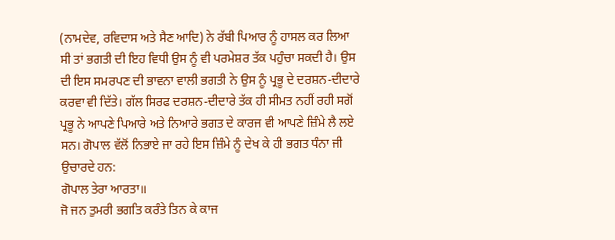(ਨਾਮਦੇਵ, ਰਵਿਦਾਸ ਅਤੇ ਸੈਣ ਆਦਿ) ਨੇ ਰੱਬੀ ਪਿਆਰ ਨੂੰ ਹਾਸਲ ਕਰ ਲਿਆ ਸੀ ਤਾਂ ਭਗਤੀ ਦੀ ਇਹ ਵਿਧੀ ਉਸ ਨੂੰ ਵੀ ਪਰਮੇਸ਼ਰ ਤੱਕ ਪਹੁੰਚਾ ਸਕਦੀ ਹੈ। ਉਸ ਦੀ ਇਸ ਸਮਰਪਣ ਦੀ ਭਾਵਨਾ ਵਾਲੀ ਭਗਤੀ ਨੇ ਉਸ ਨੂੰ ਪ੍ਰਭੂ ਦੇ ਦਰਸ਼ਨ-ਦੀਦਾਰੇ ਕਰਵਾ ਵੀ ਦਿੱਤੇ। ਗੱਲ ਸਿਰਫ ਦਰਸ਼ਨ-ਦੀਦਾਰੇ ਤੱਕ ਹੀ ਸੀਮਤ ਨਹੀਂ ਰਹੀ ਸਗੋਂ ਪ੍ਰਭੂ ਨੇ ਆਪਣੇ ਪਿਆਰੇ ਅਤੇ ਨਿਆਰੇ ਭਗਤ ਦੇ ਕਾਰਜ ਵੀ ਆਪਣੇ ਜ਼ਿੰਮੇ ਲੈ ਲਏ ਸਨ। ਗੋਪਾਲ ਵੱਲੋਂ ਨਿਭਾਏ ਜਾ ਰਹੇ ਇਸ ਜ਼ਿੰਮੇ ਨੂੰ ਦੇਖ ਕੇ ਹੀ ਭਗਤ ਧੰਨਾ ਜੀ ਉਚਾਰਦੇ ਹਨ:
ਗੋਪਾਲ ਤੇਰਾ ਆਰਤਾ॥
ਜੋ ਜਨ ਤੁਮਰੀ ਭਗਤਿ ਕਰੰਤੇ ਤਿਨ ਕੇ ਕਾਜ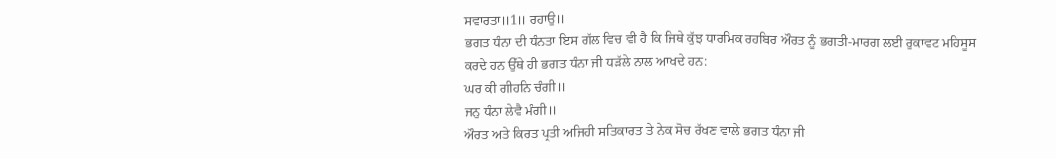ਸਵਾਰਤਾ॥1॥ ਰਹਾਉ॥
ਭਗਤ ਧੰਨਾ ਦੀ ਧੰਨਤਾ ਇਸ ਗੱਲ ਵਿਚ ਵੀ ਹੈ ਕਿ ਜਿਥੇ ਕੁੱਝ ਧਾਰਮਿਕ ਰਹਬਿਰ ਔਰਤ ਨੂੰ ਭਗਤੀ-ਮਾਰਗ ਲਈ ਰੁਕਾਵਟ ਮਹਿਸੂਸ ਕਰਦੇ ਹਨ ਉੱਥੇ ਹੀ ਭਗਤ ਧੰਨਾ ਜੀ ਧੜੱਲੇ ਨਾਲ ਆਖਦੇ ਹਨ:
ਘਰ ਕੀ ਗੀਹਨਿ ਚੰਗੀ॥
ਜਨੁ ਧੰਨਾ ਲੇਵੈ ਮੰਗੀ॥
ਔਰਤ ਅਤੇ ਕਿਰਤ ਪ੍ਰਤੀ ਅਜਿਹੀ ਸਤਿਕਾਰਤ ਤੇ ਨੇਕ ਸੋਚ ਰੱਖਣ ਵਾਲੇ ਭਗਤ ਧੰਨਾ ਜੀ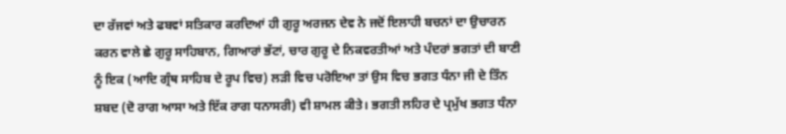ਦਾ ਰੱਜਵਾਂ ਅਤੇ ਫਬਵਾਂ ਸਤਿਕਾਰ ਕਰਦਿਆਂ ਹੀ ਗੁਰੂ ਅਰਜਨ ਦੇਵ ਨੇ ਜਦੋਂ ਇਲਾਹੀ ਬਚਨਾਂ ਦਾ ਉਚਾਰਨ ਕਰਨ ਵਾਲੇ ਛੇ ਗੁਰੂ ਸਾਹਿਬਾਨ, ਗਿਆਰਾਂ ਭੱਟਾਂ, ਚਾਰ ਗੁਰੂ ਦੇ ਨਿਕਵਰਤੀਆਂ ਅਤੇ ਪੰਦਰਾਂ ਭਗਤਾਂ ਦੀ ਬਾਣੀ ਨੂੰ ਇਕ (ਆਦਿ ਗ੍ਰੰਥ ਸਾਹਿਬ ਦੇ ਰੂਪ ਵਿਚ) ਲੜੀ ਵਿਚ ਪਰੋਇਆ ਤਾਂ ਉਸ ਵਿਚ ਭਗਤ ਧੰਨਾ ਜੀ ਦੇ ਤਿੰਨ ਸ਼ਬਦ (ਦੋ ਰਾਗ ਆਸਾ ਅਤੇ ਇੱਕ ਰਾਗ ਧਨਾਸਰੀ) ਵੀ ਸ਼ਾਮਲ ਕੀਤੇ। ਭਗਤੀ ਲਹਿਰ ਦੇ ਪ੍ਰਮੁੱਖ ਭਗਤ ਧੰਨਾ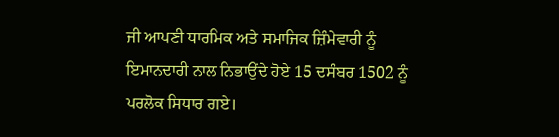ਜੀ ਆਪਣੀ ਧਾਰਮਿਕ ਅਤੇ ਸਮਾਜਿਕ ਜ਼ਿੰਮੇਵਾਰੀ ਨੂੰ ਇਮਾਨਦਾਰੀ ਨਾਲ ਨਿਭਾਉਂਦੇ ਹੋਏ 15 ਦਸੰਬਰ 1502 ਨੂੰ ਪਰਲੋਕ ਸਿਧਾਰ ਗਏ।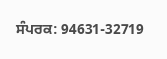ਸੰਪਰਕ: 94631-32719